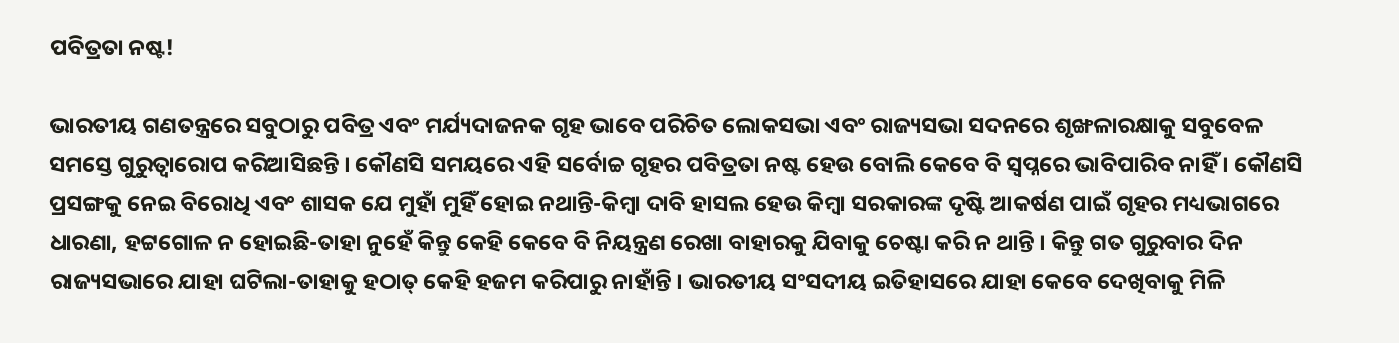ପବିତ୍ରତା ନଷ୍ଟ!

ଭାରତୀୟ ଗଣତନ୍ତ୍ରରେ ସବୁଠାରୁ ପବିତ୍ର ଏବଂ ମର୍ଯ୍ୟଦାଜନକ ଗୃହ ଭାବେ ପରିଚିତ ଲୋକସଭା ଏବଂ ରାଜ୍ୟସଭା ସଦନରେ ଶୃଙ୍ଖଳାରକ୍ଷାକୁ ସବୁବେଳ ସମସ୍ତେ ଗୁରୁତ୍ୱାରୋପ କରିଆସିଛନ୍ତି । କୌଣସି ସମୟରେ ଏହି ସର୍ବୋଚ୍ଚ ଗୃହର ପବିତ୍ରତା ନଷ୍ଟ ହେଉ ବୋଲି କେବେ ବି ସ୍ୱପ୍ନରେ ଭାବିପାରିବ ନାହିଁ । କୌଣସି ପ୍ରସଙ୍ଗକୁ ନେଇ ବିରୋଧି ଏବଂ ଶାସକ ଯେ ମୁହାଁ ମୁହିଁ ହୋଇ ନଥାନ୍ତି-କିମ୍ବା ଦାବି ହାସଲ ହେଉ କିମ୍ବା ସରକାରଙ୍କ ଦୃଷ୍ଟି ଆକର୍ଷଣ ପାଇଁ ଗୃହର ମଧ୍ୟଭାଗରେ ଧାରଣା, ହଟ୍ଟଗୋଳ ନ ହୋଇଛି-ତାହା ନୁହେଁ କିନ୍ତୁ କେହି କେବେ ବି ନିୟନ୍ତ୍ରଣ ରେଖା ବାହାରକୁ ଯିବାକୁ ଚେଷ୍ଟା କରି ନ ଥାନ୍ତି । କିନ୍ତୁ ଗତ ଗୁରୁବାର ଦିନ ରାଜ୍ୟସଭାରେ ଯାହା ଘଟିଲା-ତାହାକୁ ହଠାତ୍ କେହି ହଜମ କରିପାରୁ ନାହାଁନ୍ତି । ଭାରତୀୟ ସଂସଦୀୟ ଇତିହାସରେ ଯାହା କେବେ ଦେଖିବାକୁ ମିଳି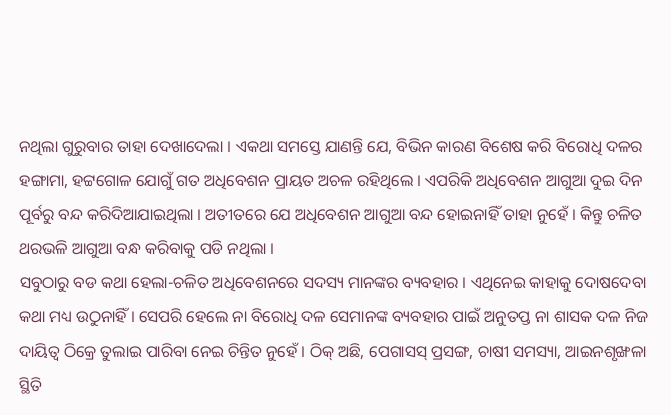ନଥିଲା ଗୁରୁବାର ତାହା ଦେଖାଦେଲା । ଏକଥା ସମସ୍ତେ ଯାଣନ୍ତି ଯେ, ବିଭିନ କାରଣ ବିଶେଷ କରି ବିରୋଧି ଦଳର ହଙ୍ଗାମା, ହଟ୍ଟଗୋଳ ଯୋଗୁଁ ଗତ ଅଧିବେଶନ ପ୍ରାୟତ ଅଚଳ ରହିଥିଲେ । ଏପରିକି ଅଧିବେଶନ ଆଗୁଆ ଦୁଇ ଦିନ ପୂର୍ବରୁ ବନ୍ଦ କରିଦିଆଯାଇଥିଲା । ଅତୀତରେ ଯେ ଅଧିବେଶନ ଆଗୁଆ ବନ୍ଦ ହୋଇନାହିଁ ତାହା ନୁହେଁ । କିନ୍ତୁ ଚଳିତ ଥରଭଳି ଆଗୁଆ ବନ୍ଧ କରିବାକୁ ପଡି ନଥିଲା ।
ସବୁଠାରୁ ବଡ କଥା ହେଲା-ଚଳିତ ଅଧିବେଶନରେ ସଦସ୍ୟ ମାନଙ୍କର ବ୍ୟବହାର । ଏଥିନେଇ କାହାକୁ ଦୋଷଦେବା କଥା ମଧ୍ୟ ଉଠୁନାହିଁ । ସେପରି ହେଲେ ନା ବିରୋଧି ଦଳ ସେମାନଙ୍କ ବ୍ୟବହାର ପାଇଁ ଅନୁତପ୍ତ ନା ଶାସକ ଦଳ ନିଜ ଦାୟିତ୍ୱ ଠିକ୍ରେ ତୁଲାଇ ପାରିବା ନେଇ ଚିନ୍ତିତ ନୁହେଁ । ଠିକ୍ ଅଛି, ପେଗାସସ୍ ପ୍ରସଙ୍ଗ, ଚାଷୀ ସମସ୍ୟା, ଆଇନଶୃଙ୍ଖଳା ସ୍ଥିତି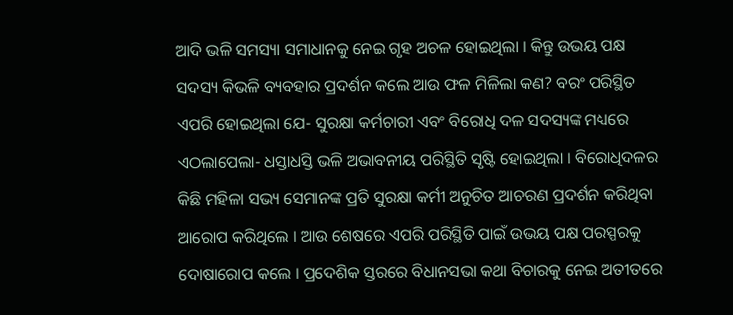ଆଦି ଭଳି ସମସ୍ୟା ସମାଧାନକୁ ନେଇ ଗୃହ ଅଚଳ ହୋଇଥିଲା । କିନ୍ତୁ ଉଭୟ ପକ୍ଷ ସଦସ୍ୟ କିଭଳି ବ୍ୟବହାର ପ୍ରଦର୍ଶନ କଲେ ଆଉ ଫଳ ମିଳିଲା କଣ? ବରଂ ପରିସ୍ଥିତ ଏପରି ହୋଇଥିଲା ଯେ- ସୁରକ୍ଷା କର୍ମଚାରୀ ଏବଂ ବିରୋଧି ଦଳ ସଦସ୍ୟଙ୍କ ମଧ୍ୟରେ ଏଠଲାପେଲା- ଧସ୍ତାଧସ୍ତି ଭଳି ଅଭାବନୀୟ ପରିସ୍ଥିତି ସୃଷ୍ଟି ହୋଇଥିଲା । ବିରୋଧିଦଳର କିଛି ମହିଳା ସଭ୍ୟ ସେମାନଙ୍କ ପ୍ରତି ସୁରକ୍ଷା କର୍ମୀ ଅନୁଚିତ ଆଚରଣ ପ୍ରଦର୍ଶନ କରିଥିବା ଆରୋପ କରିଥିଲେ । ଆଉ ଶେଷରେ ଏପରି ପରିସ୍ଥିତି ପାଇଁ ଉଭୟ ପକ୍ଷ ପରସ୍ପରକୁ ଦୋଷାରୋପ କଲେ । ପ୍ରଦେଶିକ ସ୍ତରରେ ବିଧାନସଭା କଥା ବିଚାରକୁ ନେଇ ଅତୀତରେ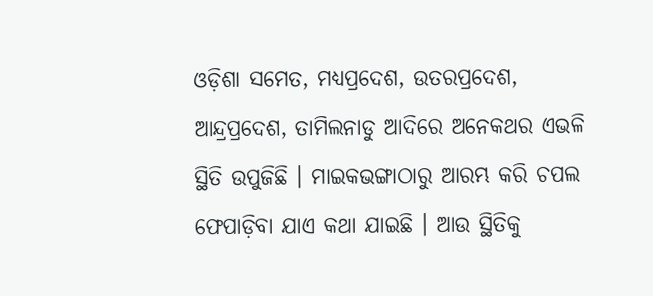ଓଡ଼ିଶା ସମେତ, ମଧ୍ୟପ୍ରଦେଶ, ଉତରପ୍ରଦେଶ, ଆନ୍ଦ୍ରପ୍ରଦେଶ, ତାମିଲନାଡୁ ଆଦିରେ ଅନେକଥର ଏଭଳି ସ୍ଥିତି ଉପୁଜିଛି । ମାଇକଭଙ୍ଗାଠାରୁ ଆରମ୍ଭ କରି ଚପଲ ଫେପାଡ଼ିବା ଯାଏ କଥା ଯାଇଛି । ଆଉ ସ୍ଥିତିକୁ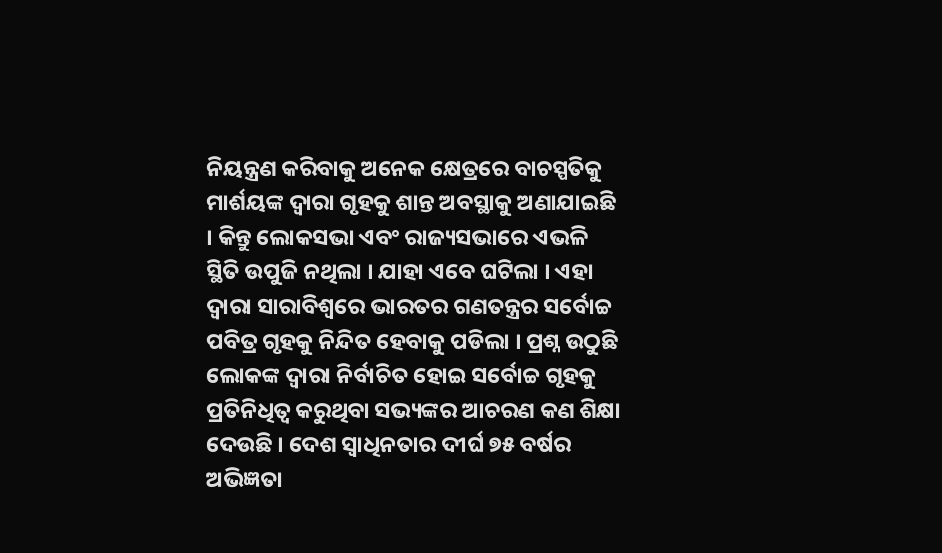ନିୟନ୍ତ୍ରଣ କରିବାକୁ ଅନେକ କ୍ଷେତ୍ରରେ ବାଚସ୍ପତିକୁ ମାର୍ଶୟଙ୍କ ଦ୍ୱାରା ଗୃହକୁ ଶାନ୍ତ ଅବସ୍ଥାକୁ ଅଣାଯାଇଛି । କିନ୍ତୁ ଲୋକସଭା ଏବଂ ରାଜ୍ୟସଭାରେ ଏଭଳି ସ୍ଥିତି ଉପୁଜି ନଥିଲା । ଯାହା ଏବେ ଘଟିଲା । ଏହା ଦ୍ୱାରା ସାରାବିଶ୍ୱରେ ଭାରତର ଗଣତନ୍ତ୍ରର ସର୍ବୋଚ୍ଚ ପବିତ୍ର ଗୃହକୁ ନିନ୍ଦିତ ହେବାକୁ ପଡିଲା । ପ୍ରଶ୍ନ ଉଠୁଛି ଲୋକଙ୍କ ଦ୍ୱାରା ନିର୍ବାଚିତ ହୋଇ ସର୍ବୋଚ୍ଚ ଗୃହକୁ ପ୍ରତିନିଧିତ୍ୱ କରୁଥିବା ସଭ୍ୟଙ୍କର ଆଚରଣ କଣ ଶିକ୍ଷା ଦେଉଛି । ଦେଶ ସ୍ୱାଧିନତାର ଦୀର୍ଘ ୭୫ ବର୍ଷର ଅଭିଜ୍ଞତା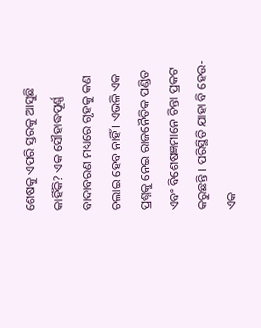ଶେଷକୁ ଏପରି ସ୍ତରକୁ ଆସୁଛି କାହିଁକି? ଏକ ସୌହାଦ୍ଧପୂର୍ଣ୍ଣ ବାଦାବରଣ ମଧ୍ୟରେ ଗୃହକୁ କଣ ଚଲାଇ ହେବ ନାହିଁ । ଏଭଳି ଏକ ପ୍ରଶ୍ନକୁ ନେଇ ରାଜନୈତିକ ପଣ୍ଡିତ ଏବଂ ବିଶେଷଜ୍ଞମାନେ ଚିନ୍ତା ପ୍ରକଟ କରୁଛନ୍ତି । ପରିସ୍ଥିତି ଯାହା ବି ହେଉ-ଏକ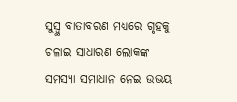ସୁସ୍ୱ୍ଥ ବାତାବରଣ ମଧ୍ୟରେ ଗୃହକୁ ଚଳାଇ ସାଧାରଣ ଲୋକଙ୍କ ସମସ୍ୟା ସମାଧାନ ନେଇ ଉଭୟ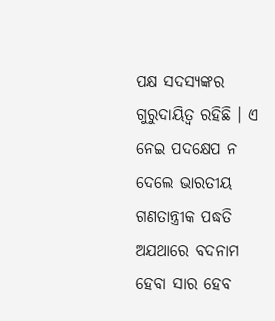ପକ୍ଷ ସଦସ୍ୟଙ୍କର ଗୁରୁଦାୟିତ୍ୱ ରହିଛି । ଏ ନେଇ ପଦକ୍ଷେପ ନ ଦେଲେ ଭାରତୀୟ ଗଣତାନ୍ତ୍ରୀକ ପଦ୍ଧତି ଅଯଥାରେ ବଦନାମ ହେବା ସାର ହେବ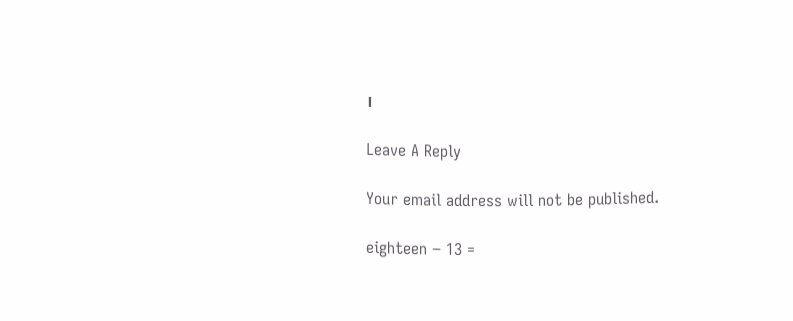।

Leave A Reply

Your email address will not be published.

eighteen − 13 =